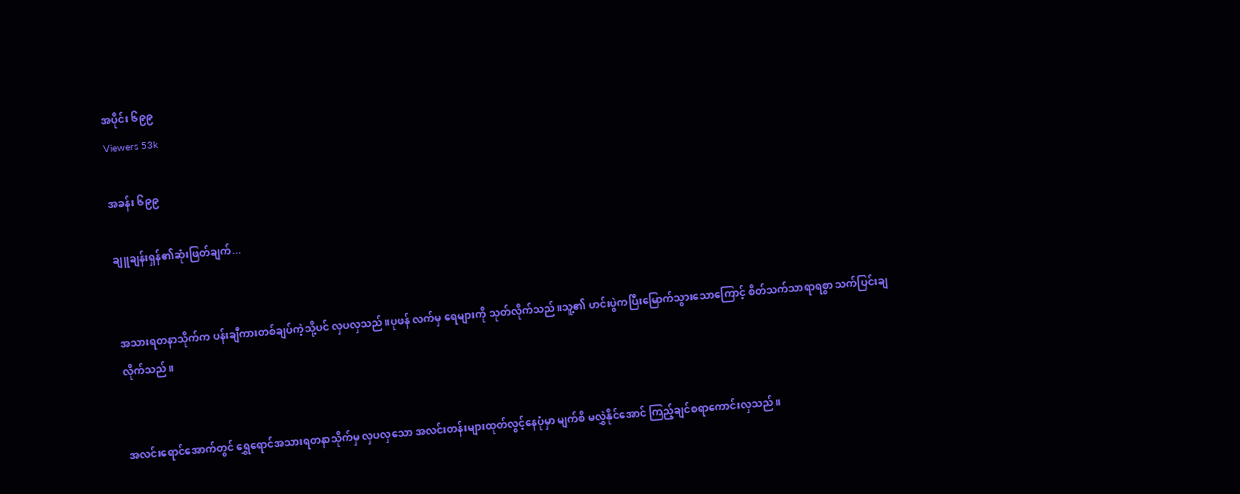အပိုင်း ၆၉၉
Viewers 53k

အခန်း ၆၉၉

ချူချန်းရှန်၏ဆုံးဖြတ်ချက်...


အသားရတနာသိုက်က ပန်းချီကားတစ်ချပ်ကဲ့သို့ပင် လှပလှသည်။ပုဖန် လက်မှ ရေများကို သုတ်လိုက်သည်။သူ့၏ ဟင်းပွဲကပြီးမြောက်သွားသောကြောင့် စိတ်သက်သာရာရစွာ သက်ပြင်းချလိုက်သည်။


အလင်းရောင်အောက်တွင် ရွှေရောင်အသားရတနာသိုက်မှ လှပလှသော အလင်းတန်းများထုတ်လွင့်နေပုံမှာ မျက်စိ မလွှဲနိုင်အောင် ကြည့်ချင်စရာကောင်းလှသည်။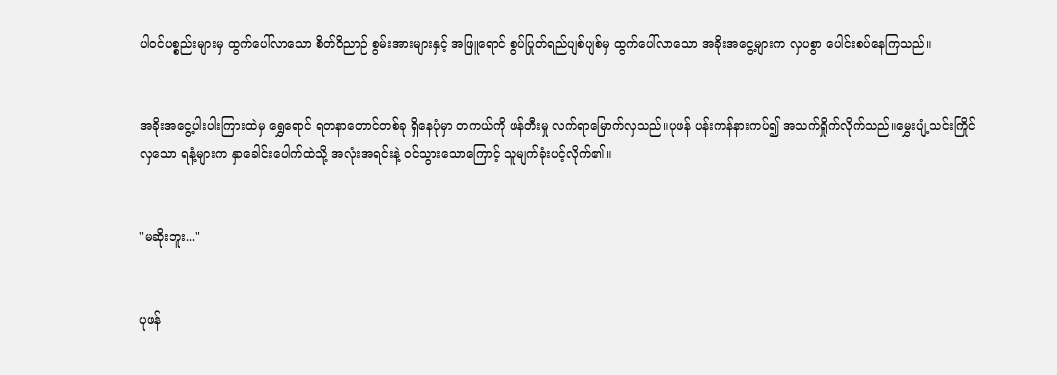ပါဝင်ပစ္စည်းများမှ ထွက်ပေါ်လာသော စိတ်ဝိညာဉ် စွမ်းအားများနှင့် အဖြူရောင် စွပ်ပြုတ်ရည်ပျစ်ပျစ်မှ ထွက်ပေါ်လာသော အခိုးအငွေ့များက လှပစွာ ပေါင်းစပ်နေကြသည်။


အခိုးအငွေ့ပါးပါးကြားထဲမှ ရွှေရောင် ရတနာတောင်တစ်ခု ရှိနေပုံမှာ တကယ်ကို ဖန်တီးမှု လက်ရာမြောက်လှသည်။ပုဖန် ပန်းကန်နားကပ်၍ အသက်ရှိုက်လိုက်သည်။မွှေးပျံ့သင်းကြိုင်လှသော ရနံ့များက နှာခေါင်းပေါက်ထဲသို့ အလုံးအရင်းနဲ့ ဝင်သွားသောကြောင့် သူမျက်ခုံးပင့်လိုက်၏။


"မဆိုးဘူး..."


ပုဖန်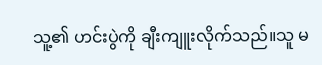သူ့၏ ဟင်းပွဲကို ချီးကျူးလိုက်သည်။သူ မ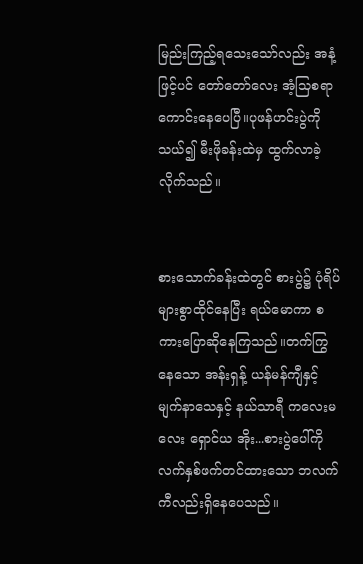မြည်းကြည့်ရသေးသော်လည်း အနံ့ဖြင့်ပင် တော်တော်လေး အံ့သြစရာကောင်းနေပေပြီ။ပုဖန်ဟင်းပွဲကို သယ်၍ မီးဖိုခန်းထဲမှ ထွက်လာခဲ့လိုက်သည်။


စားသောက်ခန်းထဲတွင် စားပွဲ၌ ပုံရိပ်များစွာထိုင်နေပြီး ရယ်မောကာ စကားပြောဆိုနေကြသည်။တက်ကြွနေသော အန်းရှန့် ယန်မန်ကျီနှင့် မျက်နာသေနှင့် နယ်သာရီ ကလေးမလေး ရှောင်ယ အိုး...စားပွဲပေါ်ကို လက်နှစ်ဖက်တင်ထားသော ဘလက်ကီလည်းရှိနေပေသည်။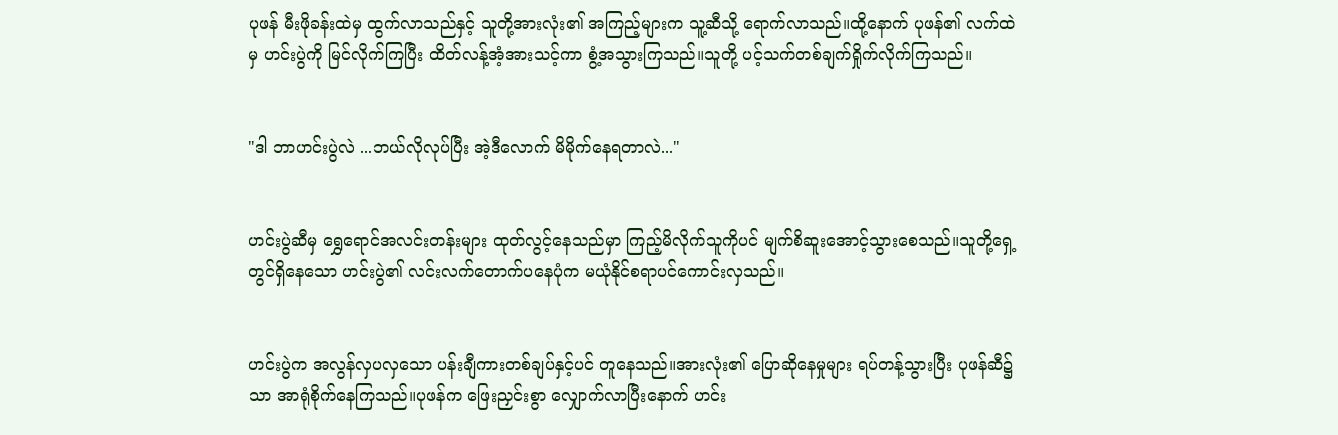ပုဖန် မီးဖိုခန်းထဲမှ ထွက်လာသည်နှင့် သူတို့အားလုံး၏ အကြည့်များက သူ့ဆီသို့ ရောက်လာသည်။ထို့နောက် ပုဖန်၏ လက်ထဲမှ ဟင်းပွဲကို မြင်လိုက်ကြပြီး ထိတ်လန့်အံ့အားသင့်ကာ စွံ့အသွားကြသည်။သူတို့ ပင့်သက်တစ်ချက်ရှိုက်လိုက်ကြသည်။


"ဒါ ဘာဟင်းပွဲလဲ ...ဘယ်လိုလုပ်ပြီး အဲ့ဒီလောက် မိမိုက်နေရတာလဲ..."


ဟင်းပွဲဆီမှ ရွှေရောင်အလင်းတန်းများ ထုတ်လွင့်နေသည်မှာ ကြည့်မိလိုက်သူကိုပင် မျက်စိဆူးအောင့်သွားစေသည်။သူတို့ရှေ့တွင်ရှိနေသော ဟင်းပွဲ၏ လင်းလက်တောက်ပနေပုံက မယုံနိုင်စရာပင်ကောင်းလှသည်။


ဟင်းပွဲက အလွန်လှပလှသော ပန်းချီကားတစ်ချပ်နှင့်ပင် တူနေသည်။အားလုံး၏ ပြောဆိုနေမှုများ ရပ်တန့်သွားပြီး ပုဖန်ဆီ၌သာ အာရုံစိုက်နေကြသည်။ပုဖန်က ဖြေးညှင်းစွာ လျှောက်လာပြီးနောက် ဟင်း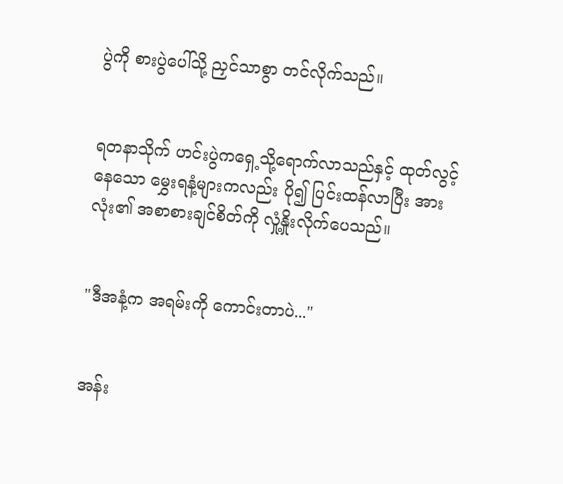ပွဲကို စားပွဲပေါ်သို့ ညှင်သာစွာ တင်လိုက်သည်။


ရတနာသိုက် ဟင်းပွဲကရှေ့သို့ရောက်လာသည်နှင့် ထုတ်လွင့်နေသော မွှေးရနံ့များကလည်း ပို၍ ပြင်းထန်လာပြီး အားလုံး၏ အစာစားချင်စိတ်ကို လှုံ့နှိုးလိုက်ပေသည်။


"ဒီအနံ့က အရမ်းကို ကောင်းတာပဲ..."


အန်း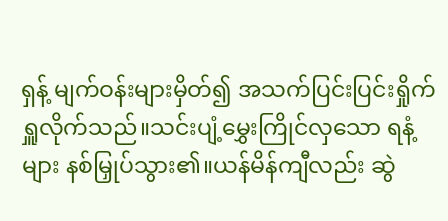ရှန့် မျက်ဝန်းများမှိတ်၍ အသက်ပြင်းပြင်းရှိုက်ရှူလိုက်သည်။သင်းပျံ့မွှေးကြိုင်လှသော ရနံ့များ နစ်မြှုပ်သွား၏။ယန်မိန်ကျီလည်း ဆွဲ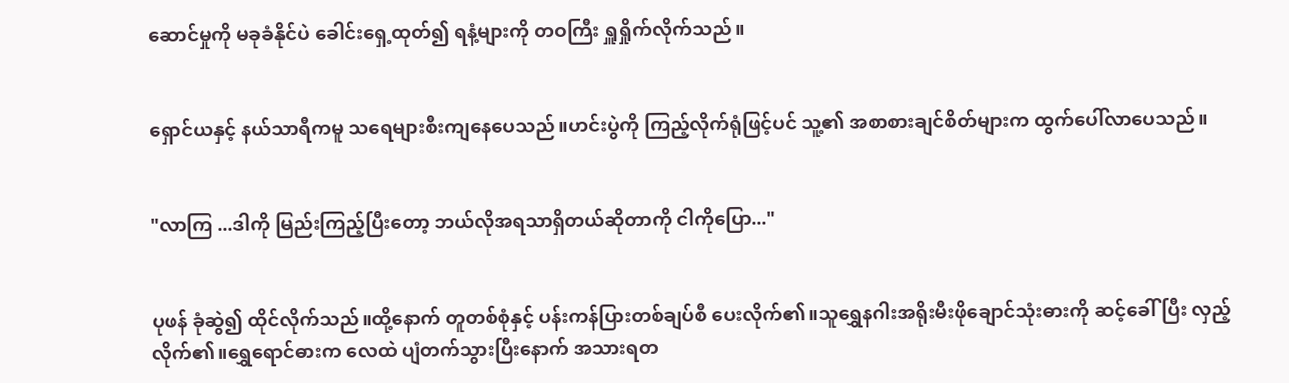ဆောင်မှုကို မခုခံနိုင်ပဲ ခေါင်းရှေ့ထုတ်၍ ရနံ့များကို တဝကြီး ရှူရှိုက်လိုက်သည်။


ရှောင်ယနှင့် နယ်သာရီကမူ သရေများစီးကျနေပေသည်။ဟင်းပွဲကို ကြည့်လိုက်ရုံဖြင့်ပင် သူ့၏ အစာစားချင်စိတ်များက ထွက်ပေါ်လာပေသည်။


"လာကြ ...ဒါကို မြည်းကြည့်ပြီးတော့ ဘယ်လိုအရသာရှိတယ်ဆိုတာကို ငါကိုပြော..."


ပုဖန် ခုံဆွဲ၍ ထိုင်လိုက်သည်။ထို့နောက် တူတစ်စုံနှင့် ပန်းကန်ပြားတစ်ချပ်စီ ပေးလိုက်၏။သူရွှေနဂါးအရိုးမီးဖိုချောင်သုံးဓားကို ဆင့်ခေါ်ပြီး လှည့်လိုက်၏။ရွှေရောင်ဓားက လေထဲ ပျံတက်သွားပြီးနောက် အသားရတ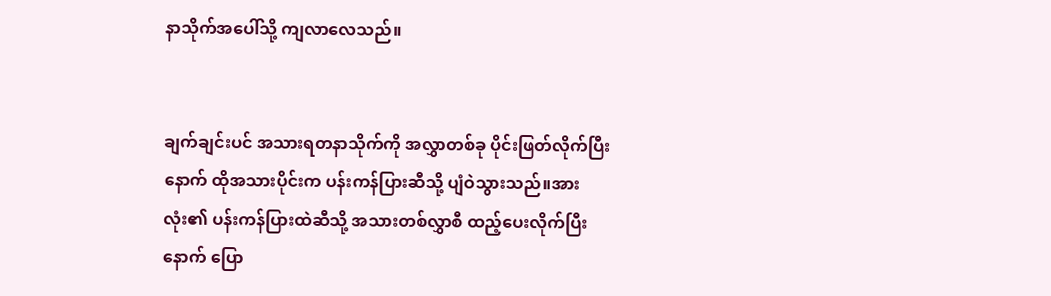နာသိုက်အပေါ်သို့ ကျလာလေသည်။


ချက်ချင်းပင် အသားရတနာသိုက်ကို အလွှာတစ်ခု ပိုင်းဖြတ်လိုက်ပြီးနောက် ထိုအသားပိုင်းက ပန်းကန်ပြားဆီသို့ ပျံဝဲသွားသည်။အားလုံး၏ ပန်းကန်ပြားထဲဆီသို့ အသားတစ်လွှာစီ ထည့်ပေးလိုက်ပြီးနောက် ပြော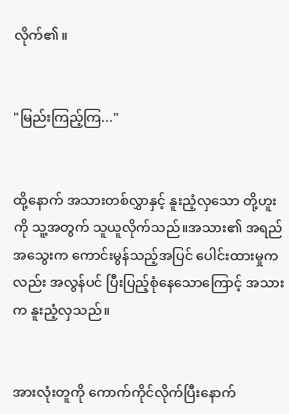လိုက်၏။


"မြည်းကြည့်ကြ..."


ထို့နောက် အသားတစ်လွှာနှင့် နူးညံ့လှသော တို့ဟူးကို သူ့အတွက် သူယူလိုက်သည်။အသား၏ အရည်အသွေးက ကောင်းမွန်သည့်အပြင် ပေါင်းထားမှုကလည်း အလွန်ပင် ပြီးပြည့်စုံနေသောကြောင့် အသားက နူးညံ့လှသည်။


အားလုံးတူကို ကောက်ကိုင်လိုက်ပြီးနောက်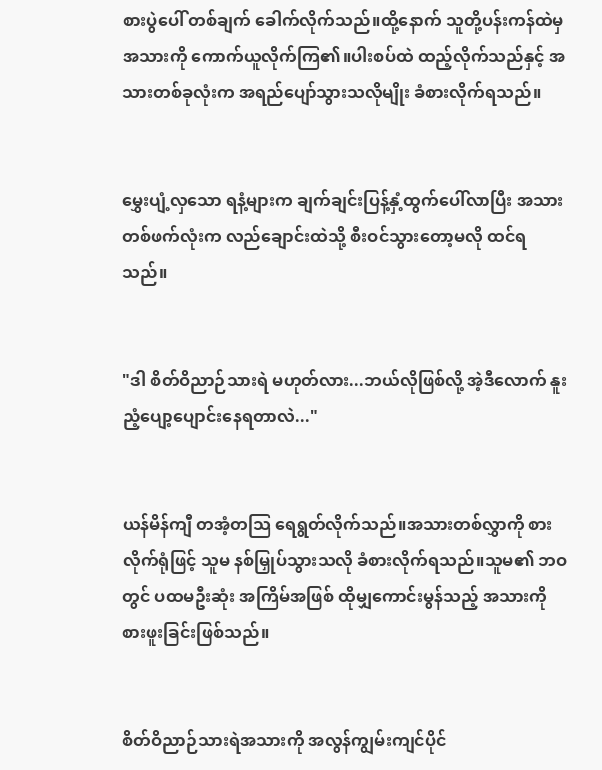စားပွဲပေါ် တစ်ချက် ခေါက်လိုက်သည်။ထို့နောက် သူတို့ပန်းကန်ထဲမှ အသားကို ကောက်ယူလိုက်ကြ၏။ပါးစပ်ထဲ ထည့်လိုက်သည်နှင့် အသားတစ်ခုလုံးက အရည်ပျော်သွားသလိုမျိုး ခံစားလိုက်ရသည်။


မွှေးပျံ့လှသော ရနံ့များက ချက်ချင်းပြန့်နှံ့ထွက်ပေါ်လာပြီး အသားတစ်ဖက်လုံးက လည်ချောင်းထဲသို့ စီးဝင်သွားတော့မလို ထင်ရသည်။


"ဒါ စိတ်ဝိညာဉ်သားရဲ မဟုတ်လား...ဘယ်လိုဖြစ်လို့ အဲ့ဒီလောက် နူးညံ့ပျော့ပျောင်းနေရတာလဲ..."


ယန်မိန်ကျီ တအံ့တသြ ရေရွတ်လိုက်သည်။အသားတစ်လွှာကို စားလိုက်ရုံဖြင့် သူမ နစ်မြှုပ်သွားသလို ခံစားလိုက်ရသည်။သူမ၏ ဘဝတွင် ပထမဦးဆုံး အကြိမ်အဖြစ် ထိုမျှကောင်းမွန်သည့် အသားကို စားဖူးခြင်းဖြစ်သည်။


စိတ်ဝိညာဉ်သားရဲအသားကို အလွန်ကျွမ်းကျင်ပိုင်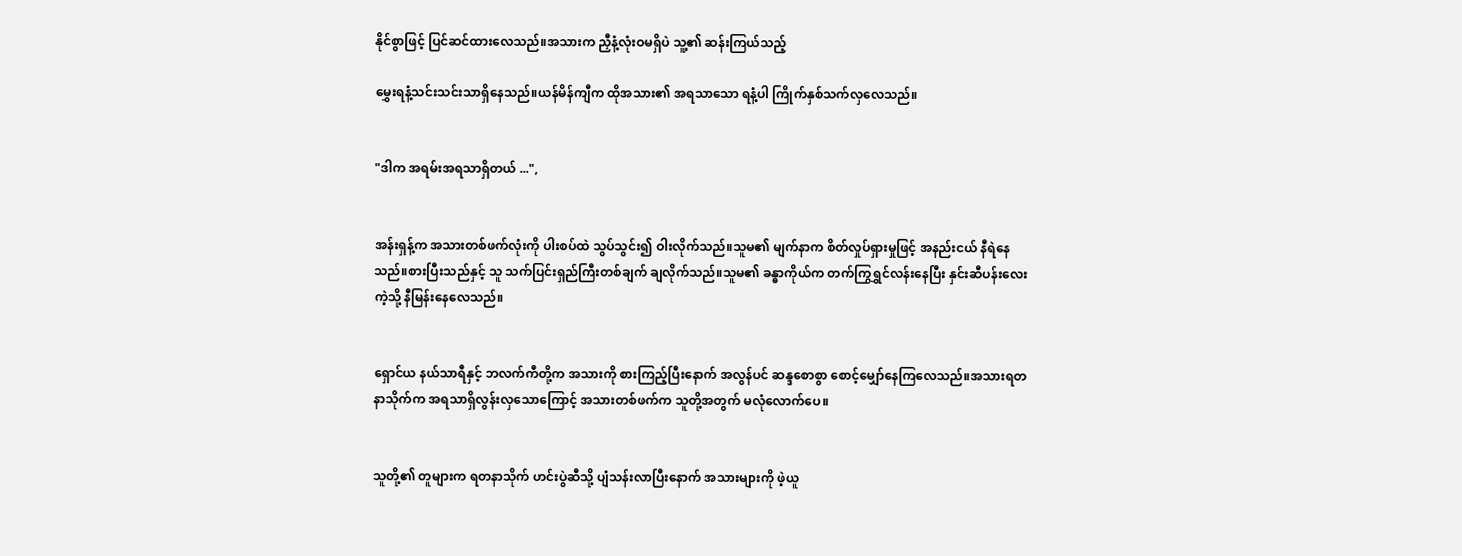နိုင်စွာဖြင့် ပြင်ဆင်ထားလေသည်။အသားက ညှီနံ့လုံးဝမရှိပဲ သူ့၏ ဆန်းကြယ်သည့်

မွှေးရနံ့သင်းသင်းသာရှိနေသည်။ယန်မိန်ကျီက ထိုအသား၏ အရသာသော ရနံ့ပါ ကြိုက်နှစ်သက်လှလေသည်။


"ဒါက အရမ်းအရသာရှိတယ် ...",


အန်းရှန့်က အသားတစ်ဖက်လုံးကို ပါးစပ်ထဲ သွပ်သွင်း၍ ဝါးလိုက်သည်။သူမ၏ မျက်နာက စိတ်လှုပ်ရှားမှုဖြင့် အနည်းငယ် နီရဲနေသည်။စားပြီးသည်နှင့် သူ သက်ပြင်းရှည်ကြီးတစ်ချက် ချလိုက်သည်။သူမ၏ ခန္ဓာကိုယ်က တက်ကြွရွှင်လန်းနေပြီး နှင်းဆီပန်းလေးကဲ့သို့ နီမြန်းနေလေသည်။


ရှောင်ယ နယ်သာရီနှင့် ဘလက်ကီတို့က အသားကို စားကြည့်ပြီးနောက် အလွန်ပင် ဆန္ဒစောစွာ စောင့်မျှော်နေကြလေသည်။အသားရတနာသိုက်က အရသာရှိလွန်းလှသောကြောင့် အသားတစ်ဖက်က သူတို့အတွက် မလုံလောက်ပေ။


သူတို့၏ တူများက ရတနာသိုက် ဟင်းပွဲဆီသို့ ပျံသန်းလာပြီးနောက် အသားများကို ဖဲ့ယူ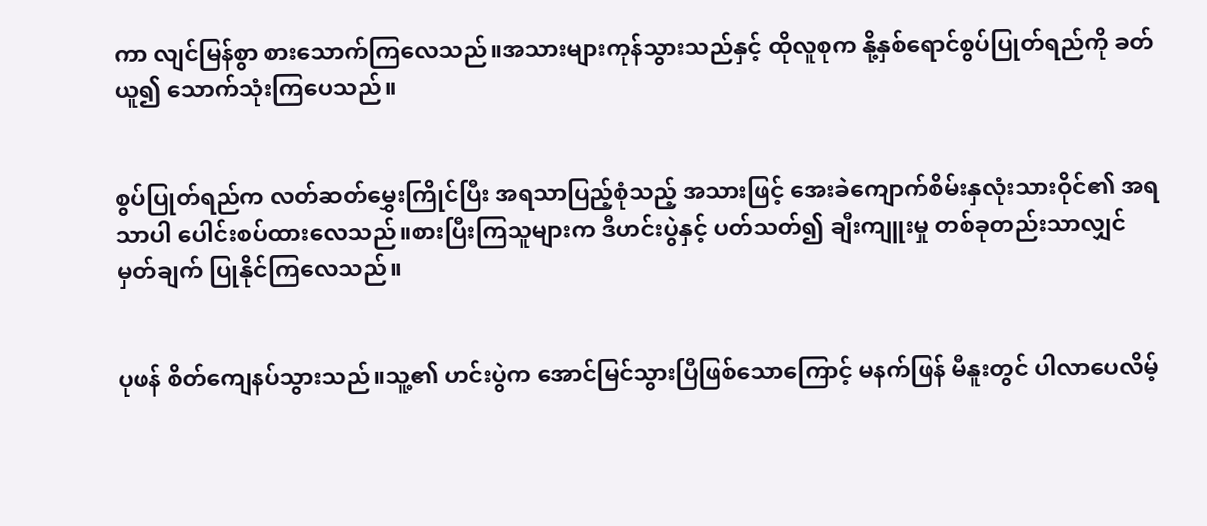ကာ လျင်မြန်စွာ စားသောက်ကြလေသည်။အသားများကုန်သွားသည်နှင့် ထိုလူစုက နို့နှစ်ရောင်စွပ်ပြုတ်ရည်ကို ခတ်ယူ၍ သောက်သုံးကြပေသည်။


စွပ်ပြုတ်ရည်က လတ်ဆတ်မွှေးကြိုင်ပြီး အရသာပြည့်စုံသည့် အသားဖြင့် အေးခဲကျောက်စိမ်းနှလုံးသားဝိုင်၏ အရသာပါ ပေါင်းစပ်ထားလေသည်။စားပြီးကြသူများက ဒီဟင်းပွဲနှင့် ပတ်သတ်၍ ချီးကျူးမှု တစ်ခုတည်းသာလျှင် မှတ်ချက် ပြုနိုင်ကြလေသည်။


ပုဖန် စိတ်ကျေနပ်သွားသည်။သူ့၏ ဟင်းပွဲက အောင်မြင်သွားပြီဖြစ်သောကြောင့် မနက်ဖြန် မီနူးတွင် ပါလာပေလိမ့်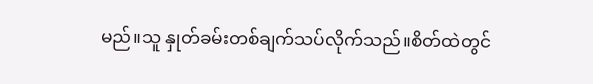မည်။သူ နှုတ်ခမ်းတစ်ချက်သပ်လိုက်သည်။စိတ်ထဲတွင်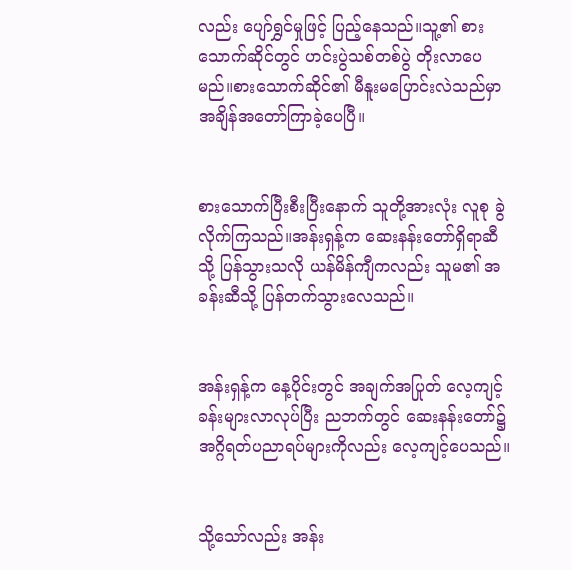လည်း ပျော်ရွှင်မှုဖြင့် ပြည့်နေသည်။သူ့၏ စားသောက်ဆိုင်တွင် ဟင်းပွဲသစ်တစ်ပွဲ တိုးလာပေမည်။စားသောက်ဆိုင်၏ မီနူးမပြောင်းလဲသည်မှာ အချိန်အတော်ကြာခဲ့ပေပြီ။


စားသောက်ပြီးစီးပြီးနောက် သူတို့အားလုံး လူစု ခွဲလိုက်ကြသည်။အန်းရှန့်က ဆေးနန်းတော်ရှိရာဆီသို့ ပြန်သွားသလို ယန်မိန်ကျီကလည်း သူမ၏ အခန်းဆီသို့ ပြန်တက်သွားလေသည်။


အန်းရှန့်က နေ့ပိုင်းတွင် အချက်အပြုတ် လေ့ကျင့်ခန်းများလာလုပ်ပြီး ညဘက်တွင် ဆေးနန်းတော်၌ အဂ္ဂိရတ်ပညာရပ်များကိုလည်း လေ့ကျင့်ပေသည်။


သို့သော်လည်း အန်း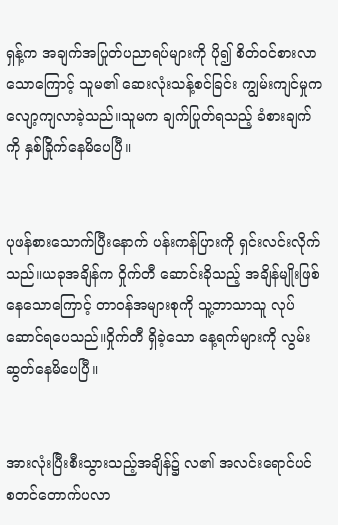ရှန့်က အချက်အပြုတ်ပညာရပ်များကို ပို၍ စိတ်ဝင်စားလာသောကြောင့် သူမ၏ ဆေးလုံးသန့်စင်ခြင်း ကျွမ်းကျင်မှုက လျော့ကျလာခဲ့သည်။သူမက ချက်ပြုတ်ရသည့် ခံစားချက်ကို နှစ်ခြိုက်နေမိပေပြီ။


ပုဖန်စားသောက်ပြီးနောက် ပန်းကန်ပြားကို ရှင်းလင်းလိုက်သည်။ယခုအချိန်က ဝှိုက်တီ ဆောင်းခိုသည့် အချိန်မျိုးဖြစ်နေသောကြောင့် တာဝန်အများစုကို သူ့ဘာသာသူ လုပ်ဆောင်ရပေသည်။ဝှိုက်တီ ရှိခဲ့သော နေ့ရက်များကို လွမ်းဆွတ်နေမိပေပြီ။


အားလုံးပြီးစီးသွားသည့်အချိန်၌ လ၏ အလင်းရောင်ပင် စတင်တောက်ပလာ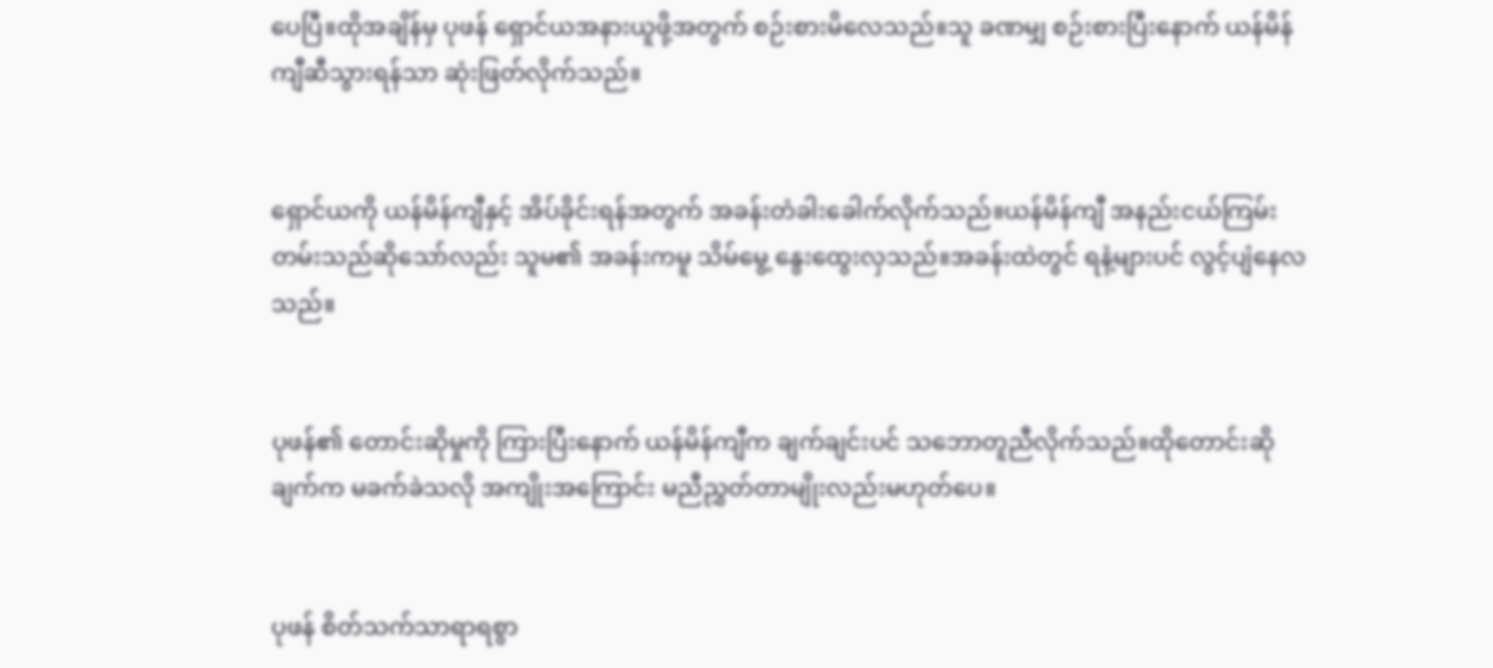ပေပြီ။ထိုအချိန်မှ ပုဖန် ရှောင်ယအနားယူဖို့အတွက် စဉ်းစားမိလေသည်။သူ ခဏမျှ စဉ်းစားပြီးနောက် ယန်မိန်ကျီဆီသွားရန်သာ ဆုံးဖြတ်လိုက်သည်။


ရှောင်ယကို ယန်မိန်ကျီနှင့် အိပ်ခိုင်းရန်အတွက် အခန်းတံခါးခေါက်လိုက်သည်။ယန်မိန်ကျီ အနည်းငယ်ကြမ်းတမ်းသည်ဆိုသော်လည်း သူမ၏ အခန်းကမူ သိမ်မွေ့ နွေးထွေးလှသည်။အခန်းထဲတွင် ရနံ့များပင် လွင့်ပျံနေလသည်။


ပုဖန်၏ တောင်းဆိုမှုကို ကြားပြီးနောက် ယန်မိန်ကျီက ချက်ချင်းပင် သဘောတူညီလိုက်သည်။ထိုတောင်းဆိုချက်က မခက်ခဲသလို အကျိုးအကြောင်း မညီညွှတ်တာမျိုးလည်းမဟုတ်ပေ။


ပုဖန် စိတ်သက်သာရာရစွာ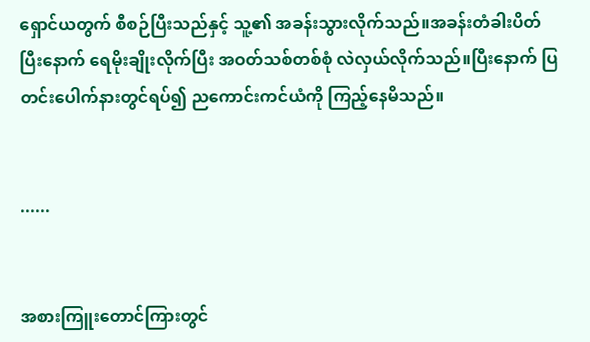ရှောင်ယတွက် စီစဉ်ပြီးသည်နှင့် သူ့၏ အခန်းသွားလိုက်သည်။အခန်းတံခါးပိတ်ပြီးနောက် ရေမိုးချိုးလိုက်ပြီး အဝတ်သစ်တစ်စုံ လဲလှယ်လိုက်သည်။ပြီးနောက် ပြတင်းပေါက်နားတွင်ရပ်၍ ညကောင်းကင်ယံကို ကြည့်နေမိသည်။


......


အစားကြူးတောင်ကြားတွင်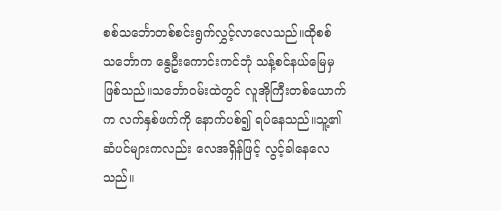စစ်သင်္ဘောတစ်စင်းရွက်လွှင့်လာလေသည်။ထိုစစ်သင်္ဘောက နွေဦးကောင်းကင်ဘုံ သန့်စင်နယ်မြေမှ ဖြစ်သည်။သင်္ဘောဝမ်းထဲတွင် လူအိုကြီးတစ်ယောက်က လက်နှစ်ဖက်ကို နောက်ပစ်၍ ရပ်နေသည်။သူ့၏ ဆံပင်များကလည်း လေအရှိန်ဖြင့် လွင့်ခါနေလေသည်။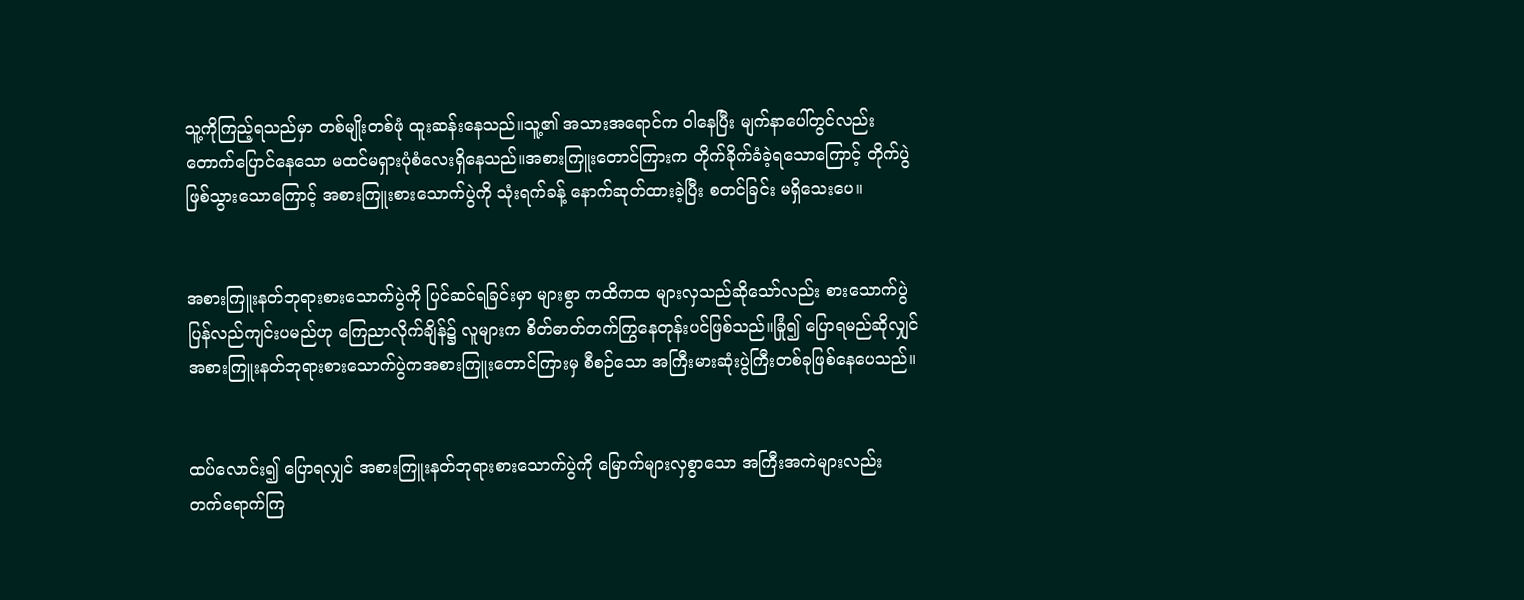သူ့ကိုကြည့်ရသည်မှာ တစ်မျိုးတစ်ဖုံ ထူးဆန်းနေသည်။သူ့၏ အသားအရောင်က ဝါနေပြီး မျက်နာပေါ်တွင်လည်း တောက်ပြောင်နေသော မထင်မရှားပုံစံလေးရှိနေသည်။အစားကြူးတောင်ကြားက တိုက်ခိုက်ခံခဲ့ရသောကြောင့် တိုက်ပွဲဖြစ်သွားသောကြောင့် အစားကြူးစားသောက်ပွဲကို သုံးရက်ခန့် နောက်ဆုတ်ထားခဲ့ပြီး စတင်ခြင်း မရှိသေးပေ။


အစားကြူးနတ်ဘုရားစားသောက်ပွဲကို ပြင်ဆင်ရခြင်းမှာ များစွာ ကထိကထ များလှသည်ဆိုသော်လည်း စားသောက်ပွဲ ပြန်လည်ကျင်းပမည်ဟု ကြေညာလိုက်ချိန်၌ လူများက စိတ်ဓာတ်တက်ကြွနေတုန်းပင်ဖြစ်သည်။ခြုံ၍ ပြောရမည်ဆိုလျှင် အစားကြူးနတ်ဘုရားစားသောက်ပွဲကအစားကြူးတောင်ကြားမှ စီစဉ်သော အကြီးမားဆုံးပွဲကြီးတစ်ခုဖြစ်နေပေသည်။


ထပ်လောင်း၍ ပြောရလျှင် အစားကြူးနတ်ဘုရားစားသောက်ပွဲကို မြောက်များလှစွာသော အကြီးအကဲများလည်း တက်ရောက်ကြ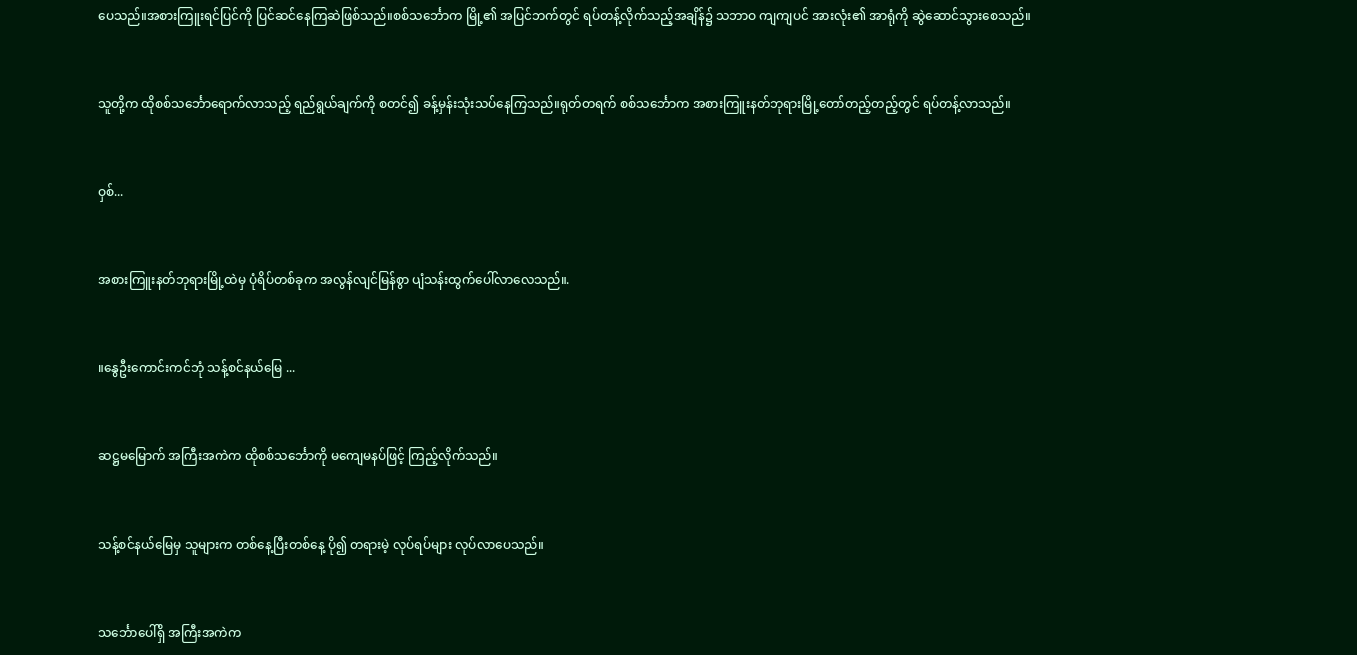ပေသည်။အစားကြူးရင်ပြင်ကို ပြင်ဆင်နေကြဆဲဖြစ်သည်။စစ်သင်္ဘောက မြို့၏ အပြင်ဘက်တွင် ရပ်တန့်လိုက်သည့်အချိန်၌ သဘာဝ ကျကျပင် အားလုံး၏ အာရုံကို ဆွဲဆောင်သွားစေသည်။


သူတို့က ထိုစစ်သင်္ဘောရောက်လာသည့် ရည်ရွယ်ချက်ကို စတင်၍ ခန့်မှန်းသုံးသပ်နေကြသည်။ရုတ်တရက် စစ်သင်္ဘောက အစားကြူးနတ်ဘုရားမြို့တော်တည့်တည့်တွင် ရပ်တန့်လာသည်။


ဝှစ်...


အစားကြူးနတ်ဘုရားမြို့ထဲမှ ပုံရိပ်တစ်ခုက အလွန်လျင်မြန်စွာ ပျံသန်းထွက်ပေါ်လာလေသည်။.


။နွေဦးကောင်းကင်ဘုံ သန့်စင်နယ်မြေ ...


ဆဋ္ဌမမြောက် အကြီးအကဲက ထိုစစ်သင်္ဘောကို မကျေမနပ်ဖြင့် ကြည့်လိုက်သည်။


သန့်စင်နယ်မြေမှ သူများက တစ်နေ့ပြီးတစ်နေ့ ပို၍ တရားမဲ့ လုပ်ရပ်များ လုပ်လာပေသည်။


သင်္ဘောပေါ်ရှိ အကြီးအကဲက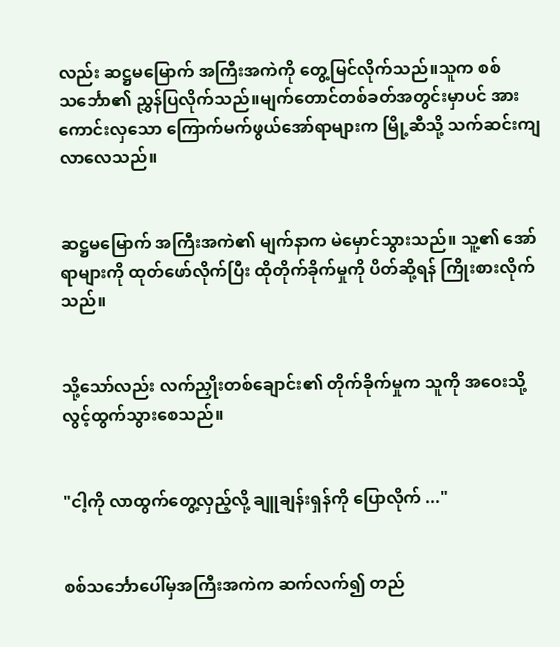လည်း ဆဋ္ဌမမြောက် အကြီးအကဲကို တွေ့မြင်လိုက်သည်။သူက စစ်သင်္ဘော၏ ညွှန်ပြလိုက်သည်။မျက်တောင်တစ်ခတ်အတွင်းမှာပင် အားကောင်းလှသော ကြောက်မက်ဖွယ်အော်ရာများက မြို့ဆီသို့ သက်ဆင်းကျလာလေသည်။


ဆဋ္ဌမမြောက် အကြီးအကဲ၏ မျက်နာက မဲမှောင်သွားသည်။ သူ့၏ အော်ရာများကို ထုတ်ဖော်လိုက်ပြီး ထိုတိုက်ခိုက်မှုကို ပိတ်ဆို့ရန် ကြိုးစားလိုက်သည်။


သို့သော်လည်း လက်ညှိုးတစ်ချောင်း၏ တိုက်ခိုက်မှုက သူကို အဝေးသို့ လွင့်ထွက်သွားစေသည်။


"ငါ့ကို လာထွက်တွေ့လှည့်လို့ ချူချန်းရှန်ကို ပြောလိုက် ..."


စစ်သင်္ဘောပေါ်မှအကြီးအကဲက ဆက်လက်၍ တည်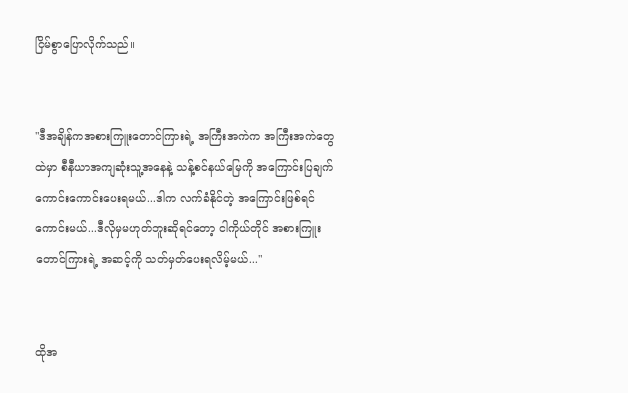ငြိမ်စွာပြောလိုက်သည်။


"ဒီအချိန်ကအစားကြူးတောင်ကြားရဲ့ အကြီးအကဲက အကြီးအကဲတွေထဲမှာ စီနီယာအကျဆုံးသူ့အနေနဲ့ သန့်စင်နယ်မြေကို အကြောင်းပြချက် ကောင်းကောင်းပေးရမယ်...ဒါက လက်ခံနိုင်တဲ့ အကြောင်းဖြစ်ရင်ကောင်းမယ်...ဒီလိုမှမဟုတ်ဘူးဆိုရင်တော့ ငါကိုယ်တိုင် အစားကြူးတောင်ကြားရဲ့ အဆင့်ကို သတ်မှတ်ပေးရလိမ့်မယ်..."


ထိုအ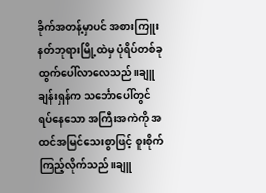ခိုက်အတန့်မှာပင် အစားကြူးနတ်ဘုရားမြို့ထဲမှ ပုံရိပ်တစ်ခု ထွက်ပေါ်လာလေသည်။ချူချန်းရှန်က သင်္ဘောပေါ်တွင် ရပ်နေသော အကြီးအကဲကို အထင်အမြင်သေးစွာဖြင့် စူးစိုက်ကြည့်လိုက်သည်။ချူ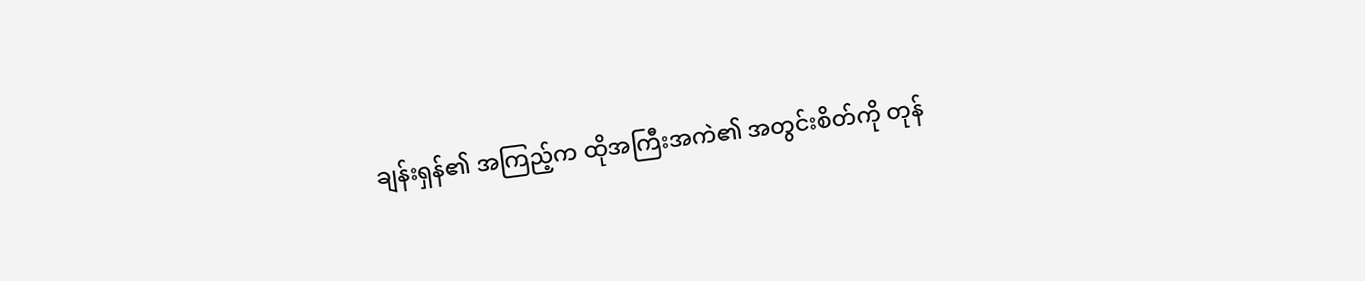ချန်းရှန်၏ အကြည့်က ထိုအကြီးအကဲ၏ အတွင်းစိတ်ကို တုန်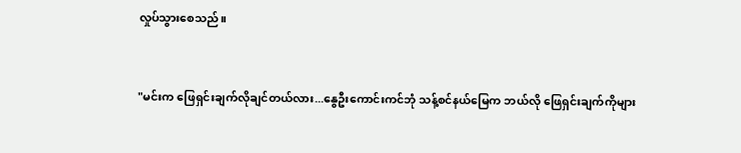လှုပ်သွားစေသည်။


"မင်းက ဖြေရှင်းချက်လိုချင်တယ်လား...နွေဦးကောင်းကင်ဘုံ သန့်စင်နယ်မြေက ဘယ်လို ဖြေရှင်းချက်ကိုများ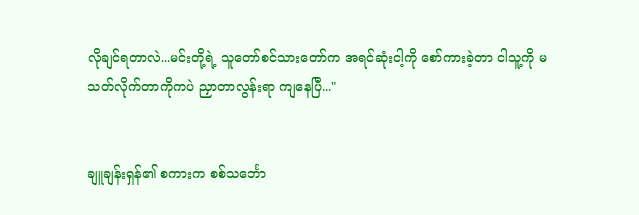လိုချင်ရတာလဲ...မင်းတို့ရဲ့ သူတော်စင်သားတော်က အရင်ဆုံးငါ့ကို စော်ကားခဲ့တာ ငါသူ့ကို မသတ်လိုက်တာကိုကပဲ ညှာတာလွန်းရာ ကျနေပြီ..."


ချူချန်းရှန်၏ စကားက စစ်သင်္ဘော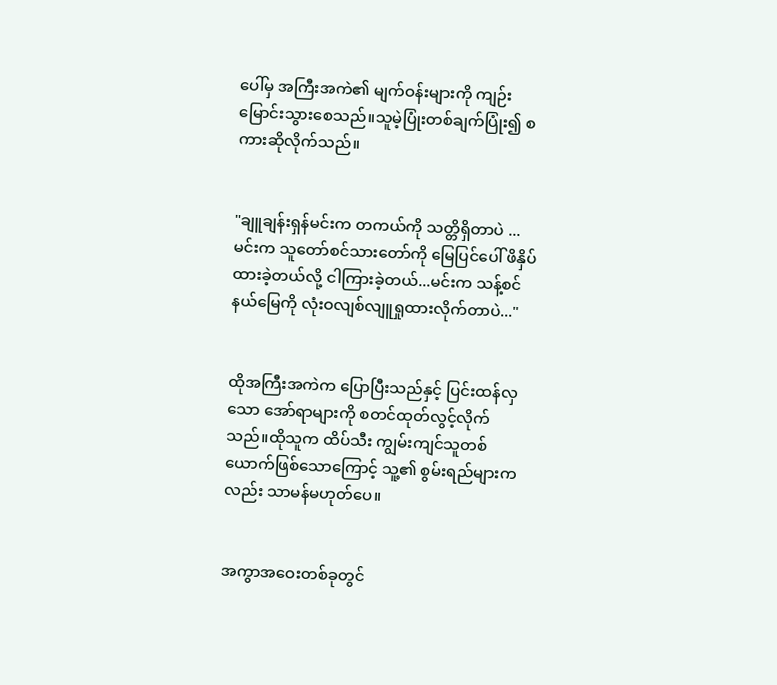ပေါ်မှ အကြီးအကဲ၏ မျက်ဝန်းများကို ကျဉ်းမြောင်းသွားစေသည်။သူမဲ့ပြုံးတစ်ချက်ပြုံး၍ စကားဆိုလိုက်သည်။


"ချူချန်းရှန်မင်းက တကယ်ကို သတ္တိရှိတာပဲ ...မင်းက သူတော်စင်သားတော်ကို မြေပြင်ပေါ် ဖိနှိပ်ထားခဲ့တယ်လို့ ငါကြားခဲ့တယ်...မင်းက သန့်စင်နယ်မြေကို လုံးဝလျစ်လျူရှုထားလိုက်တာပဲ..."


ထိုအကြီးအကဲက ပြောပြီးသည်နှင့် ပြင်းထန်လှသော အော်ရာများကို စတင်ထုတ်လွင့်လိုက်သည်။ထိုသူက ထိပ်သီး ကျွမ်းကျင်သူတစ်ယောက်ဖြစ်သောကြောင့် သူ့၏ စွမ်းရည်များကလည်း သာမန်မဟုတ်ပေ။


အကွာအဝေးတစ်ခုတွင်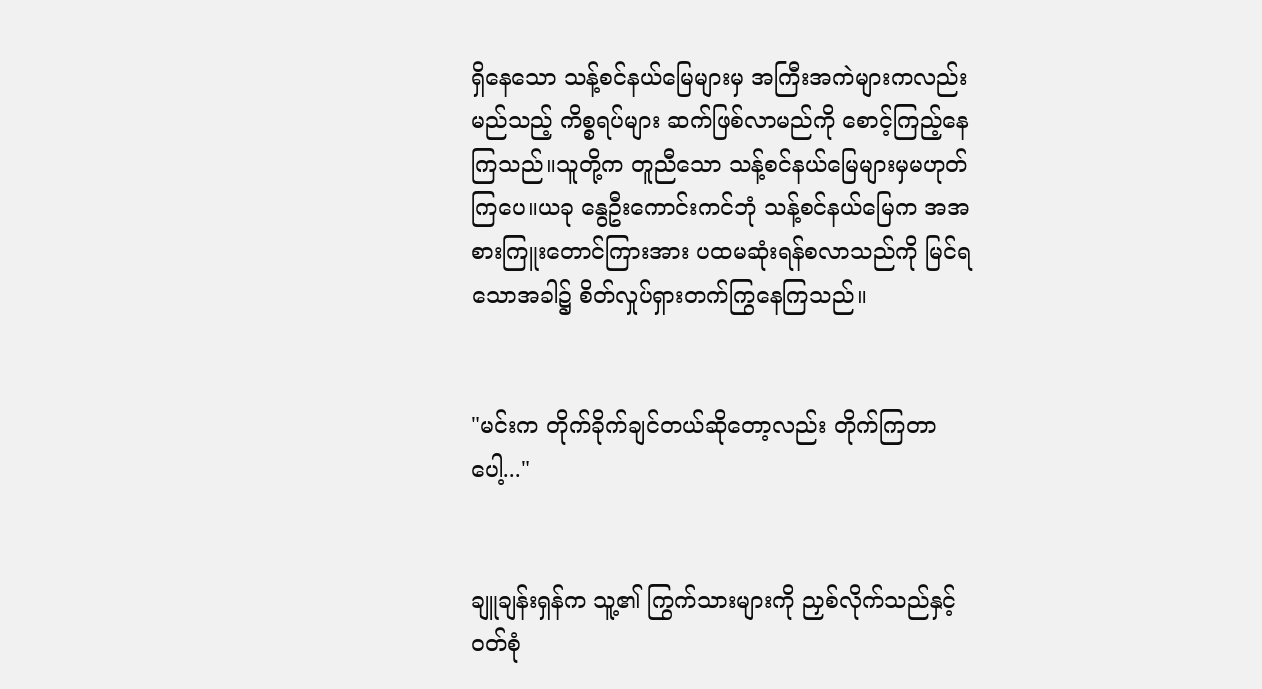ရှိနေသော သန့်စင်နယ်မြေများမှ အကြီးအကဲများကလည်း မည်သည့် ကိစ္စရပ်များ ဆက်ဖြစ်လာမည်ကို စောင့်ကြည့်နေကြသည်။သူတို့က တူညီသော သန့်စင်နယ်မြေများမှမဟုတ်ကြပေ။ယခု နွေဦးကောင်းကင်ဘုံ သန့်စင်နယ်မြေက အအစားကြူးတောင်ကြားအား ပထမဆုံးရန်စလာသည်ကို မြင်ရသောအခါ၌ စိတ်လှုပ်ရှားတက်ကြွနေကြသည်။


"မင်းက တိုက်ခိုက်ချင်တယ်ဆိုတော့လည်း တိုက်ကြတာပေါ့..."


ချူချန်းရှန်က သူ့၏ ကြွက်သားများကို ညှစ်လိုက်သည်နှင့် ဝတ်စုံ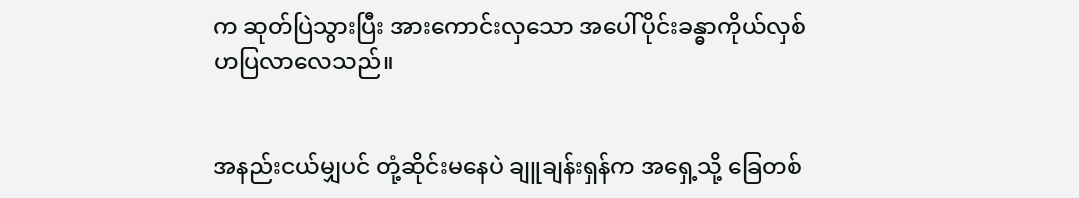က ဆုတ်ပြဲသွားပြီး အားကောင်းလှသော အပေါ်ပိုင်းခန္ဓာကိုယ်လှစ်ဟပြလာလေသည်။


အနည်းငယ်မျှပင် တုံ့ဆိုင်းမနေပဲ ချူချန်းရှန်က အရှေ့သို့ ခြေတစ်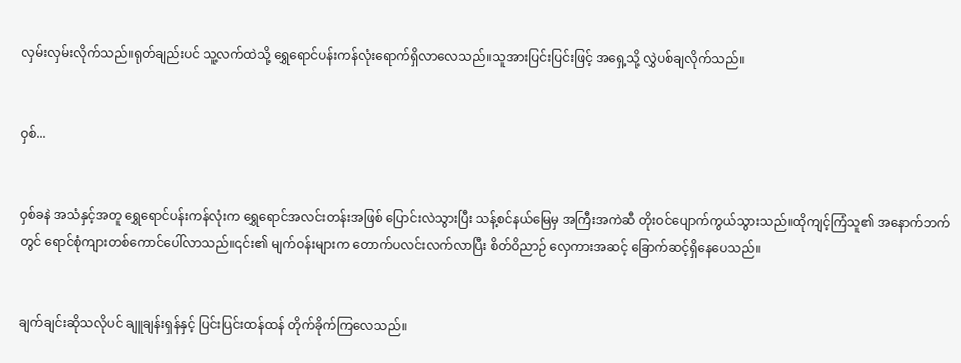လှမ်းလှမ်းလိုက်သည်။ရုတ်ချည်းပင် သူ့လက်ထဲသို့ ရွှေရောင်ပန်းကန်လုံးရောက်ရှိလာလေသည်။သူအားပြင်းပြင်းဖြင့် အရှေ့သို့ လွှဲပစ်ချလိုက်သည်။


ဝှစ်...


ဝှစ်ခနဲ အသံနှင့်အတူ ရွှေရောင်ပန်းကန်လုံးက ရွှေရောင်အလင်းတန်းအဖြစ် ပြောင်းလဲသွားပြီး သန့်စင်နယ်မြေမှ အကြီးအကဲဆီ တိုးဝင်ပျောက်ကွယ်သွားသည်။ထိုကျင့်ကြံသူ၏ အနောက်ဘက်တွင် ရောင်စုံကျားတစ်ကောင်ပေါ်လာသည်။၎င်း၏ မျက်ဝန်းများက တောက်ပလင်းလက်လာပြီး စိတ်ဝိညာဉ် လှေကားအဆင့် ခြောက်ဆင့်ရှိနေပေသည်။


ချက်ချင်းဆိုသလိုပင် ချူချန်းရှန်နှင့် ပြင်းပြင်းထန်ထန် တိုက်ခိုက်ကြလေသည်။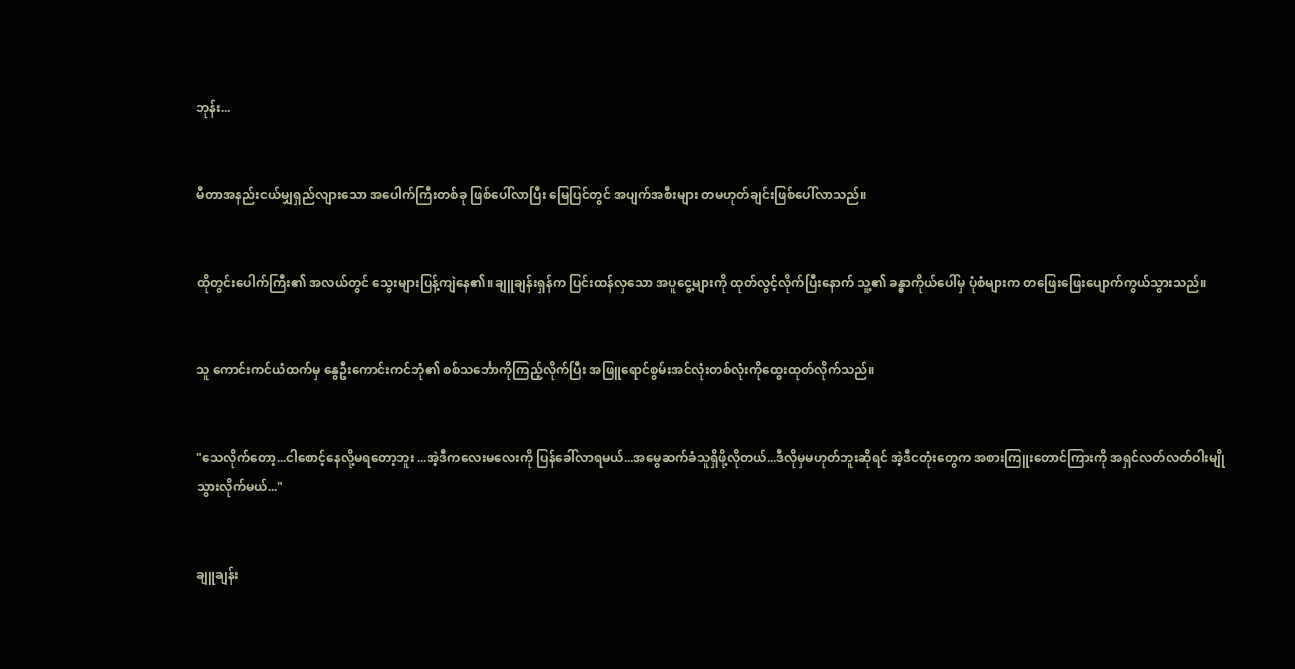ဘုန်း...


မီတာအနည်းငယ်မျှရှည်လျားသော အပေါက်ကြီးတစ်ခု ဖြစ်ပေါ်လာပြီး မြေပြင်တွင် အပျက်အစီးများ တမဟုတ်ချင်းဖြစ်ပေါ်လာသည်။


ထိုတွင်းပေါက်ကြီး၏ အလယ်တွင် သွေးများပြန့်ကျဲနေ၏။ချူချန်းရှန်က ပြင်းထန်လှသော အပူငွေ့များကို ထုတ်လွင့်လိုက်ပြီးနောက် သူ့၏ ခန္ဓာကိုယ်ပေါ်မှ ပုံစံများက တဖြေးဖြေးပျောက်ကွယ်သွားသည်။


သူ ကောင်းကင်ယံထက်မှ နွေဦးကောင်းကင်ဘုံ၏ စစ်သင်္ဘောကိုကြည့်လိုက်ပြီး အဖြူရောင်စွမ်းအင်လုံးတစ်လုံးကိုထွေးထုတ်လိုက်သည်။


"သေလိုက်တော့...ငါစောင့်နေလို့မရတော့ဘူး ...အဲ့ဒီကလေးမလေးကို ပြန်ခေါ်လာရမယ်...အမွေဆက်ခံသူရှိဖို့လိုတယ်...ဒီလိုမှမဟုတ်ဘူးဆိုရင် အဲ့ဒီငတုံးတွေက အစားကြူးတောင်ကြားကို အရှင်လတ်လတ်ဝါးမျိုသွားလိုက်မယ်..."


ချူချန်း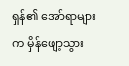ရှန်၏ အော်ရာများက မှိန်ဖျော့သွား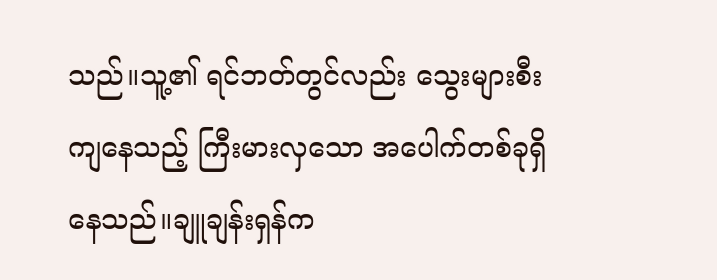သည်။သူ့၏ ရင်ဘတ်တွင်လည်း သွေးများစီးကျနေသည့် ကြီးမားလှသော အပေါက်တစ်ခုရှိနေသည်။ချူချန်းရှန်က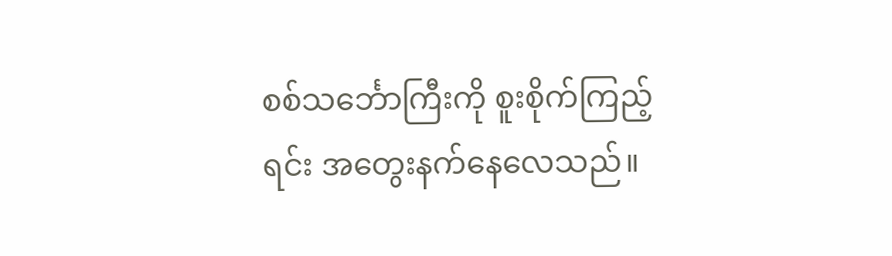စစ်သင်္ဘောကြီးကို စူးစိုက်ကြည့်ရင်း အတွေးနက်နေလေသည်။